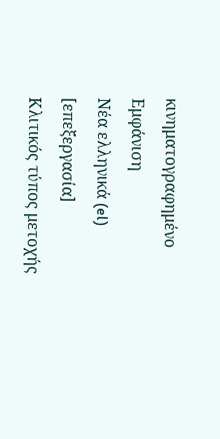κινηματογραφημένο
Εμφάνιση
Νέα ελληνικά (el)
[επεξεργασία]
Κλιτικός τύπος μετοχής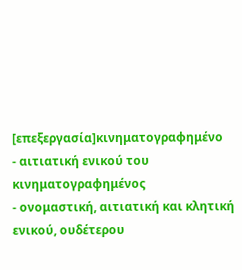[επεξεργασία]κινηματογραφημένο
- αιτιατική ενικού του κινηματογραφημένος
- ονομαστική, αιτιατική και κλητική ενικού, ουδέτερου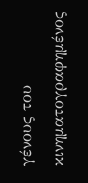γένους του κινηματογραφημένος